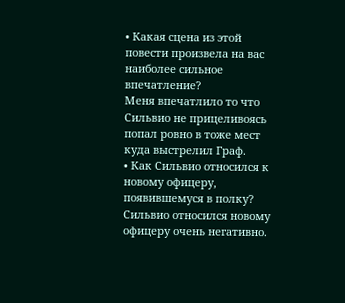• Какая сцена из этой повести произвела на вас наиболее сильное впечатление?
Меня впечатлило то что Сильвио не прицеливоясь попал ровно в тоже мест куда выстрелил Граф.
• Как Сильвио относился к новому офицеру, появившемуся в полку?
Сильвио относился новому офицеру очень негативно.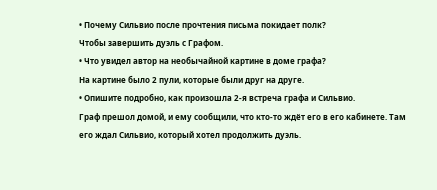• Почему Сильвио после прочтения письма покидает полк?
Чтобы завершить дуэль с Графом.
• Что увидел автор на необычайной картине в доме графа?
На картине было 2 пули, которые были друг на друге.
• Опишите подробно, как произошла 2-я встреча графа и Сильвио.
Граф прешол домой, и ему сообщили, что кто-то ждёт его в его кабинете. Там его ждал Сильвио, который хотел продолжить дуэль.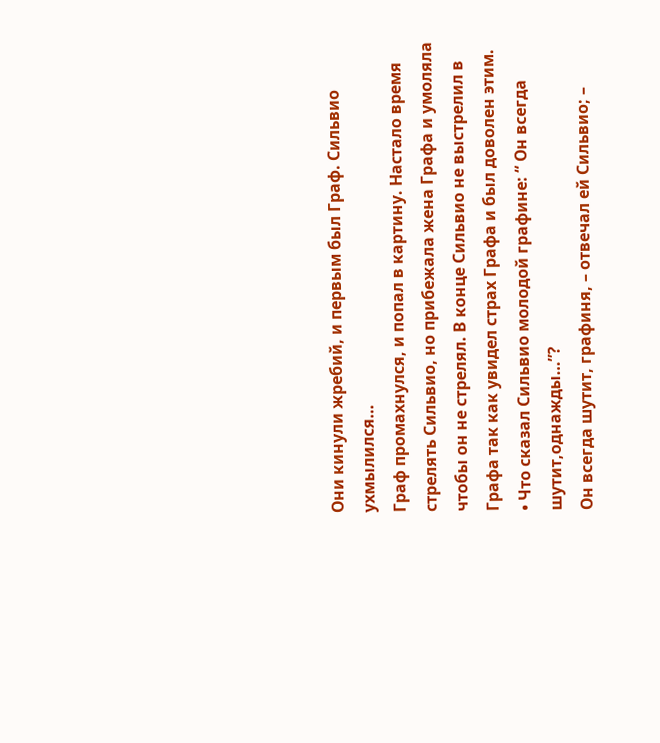Они кинули жребий, и первым был Граф. Сильвио ухмылился…
Граф промахнулся, и попал в картину. Настало время стрелять Сильвио, но прибежала жена Графа и умоляла чтобы он не стрелял. В конце Сильвио не выстрелил в Графа так как увидел страх Графа и был доволен этим.
• Что сказал Сильвио молодой графине: “ Он всегда шутит,однажды…”?
Он всегда шутит, графиня, – отвечал ей Сильвио; –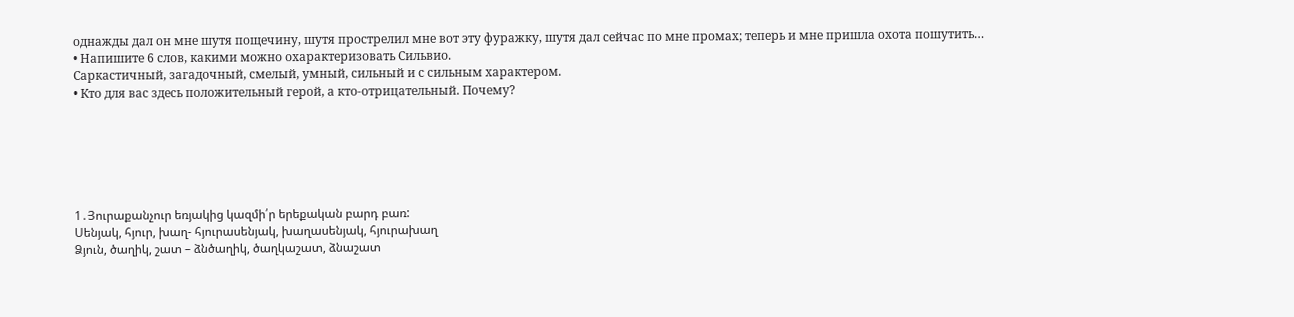однажды дал он мне шутя пощечину, шутя прострелил мне вот эту фуражку, шутя дал сейчас по мне промах; теперь и мне пришла охота пошутить…
• Напишите 6 слов, какими можно охарактеризовать Сильвио.
Саркастичный, загадочный, смелый, умный, сильный и с сильным характером.
• Кто для вас здесь положительный герой, а кто-отрицательный. Почему?






1․Յուրաքանչուր եռյակից կազմի՛ր երեքական բարդ բառ:
Սենյակ, հյուր, խաղ- հյուրասենյակ, խաղասենյակ, հյուրախաղ
Ձյուն, ծաղիկ, շատ – ձնծաղիկ, ծաղկաշատ, ձնաշատ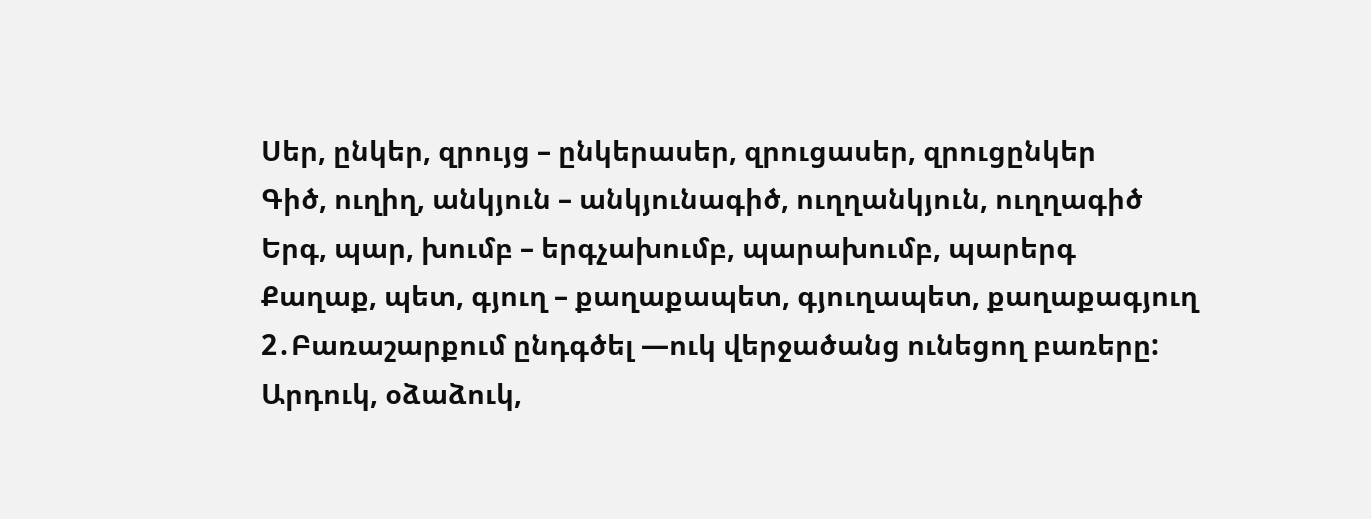Սեր, ընկեր, զրույց – ընկերասեր, զրուցասեր, զրուցընկեր
Գիծ, ուղիղ, անկյուն – անկյունագիծ, ուղղանկյուն, ուղղագիծ
Երգ, պար, խումբ – երգչախումբ, պարախումբ, պարերգ
Քաղաք, պետ, գյուղ – քաղաքապետ, գյուղապետ, քաղաքագյուղ
2․Բառաշարքում ընդգծել —ուկ վերջածանց ունեցող բառերը:
Արդուկ, օձաձուկ,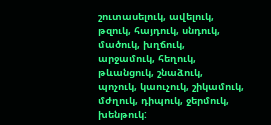շուտասելուկ, ավելուկ, թզուկ, հայդուկ, սնդուկ, մածուկ, խղճուկ, արջամուկ, հեղուկ, թևանցուկ, շնաձուկ, պոչուկ, կաուչուկ, շիկամուկ, մժղուկ, դիպուկ, ջերմուկ, խենթուկ: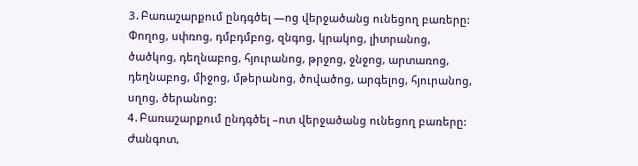3․Բառաշարքում ընդգծել —ոց վերջածանց ունեցող բառերը:
Փողոց, սփռոց, դմբդմբոց, զնգոց, կրակոց, լիտրանոց, ծածկոց, դեղնաբոց, հյուրանոց, թրջոց, ջնջոց, արտառոց, դեղնաբոց, միջոց, մթերանոց, ծովածոց, արգելոց, հյուրանոց, սղոց, ծերանոց:
4․Բառաշարքում ընդգծել –ոտ վերջածանց ունեցող բառերը:
Ժանգոտ,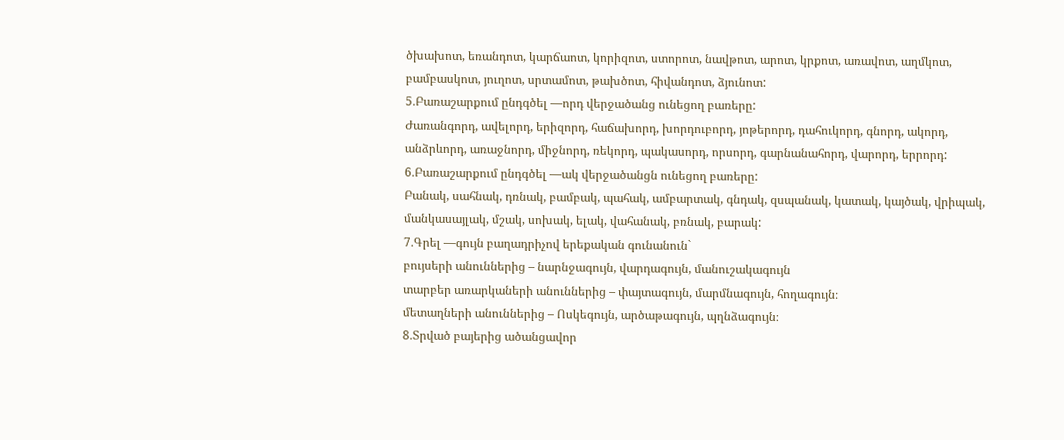ծխախոտ, եռանդոտ, կարճաոտ, կորիզոտ, ստորոտ, նավթոտ, արոտ, կրքոտ, առավոտ, աղմկոտ, բամբասկոտ, յուղոտ, սրտամոտ, թախծոտ, հիվանդոտ, ձյունոտ:
5․Բառաշարքում ընդգծել —որդ վերջածանց ունեցող բառերը:
Ժառանգորդ, ավելորդ, երիզորդ, հաճախորդ, խորդուբորդ, յոթերորդ, դահուկորդ, գնորդ, ակորդ, անձրևորդ, առաջնորդ, միջնորդ, ռեկորդ, պակասորդ, որսորդ, գարնանահորդ, վարորդ, երրորդ:
6․Բառաշարքում ընդգծել —ակ վերջածանցն ունեցող բառերը:
Բանակ, սահնակ, դռնակ, բամբակ, պահակ, ամբարտակ, գնդակ, զսպանակ, կատակ, կայծակ, վրիպակ, մանկասայլակ, մշակ, սոխակ, ելակ, վահանակ, բռնակ, բարակ:
7․Գրել —գույն բաղադրիչով երեքական գունանուն`
բույսերի անուններից – նարնջագույն, վարդագույն, մանուշակագույն
տարբեր առարկաների անուններից – փայտագույն, մարմնագույն, հողագույն։
մետաղների անուններից – Ոսկեգույն, արծաթագույն, պղնձագույն։
8․Տրված բայերից ածանցավոր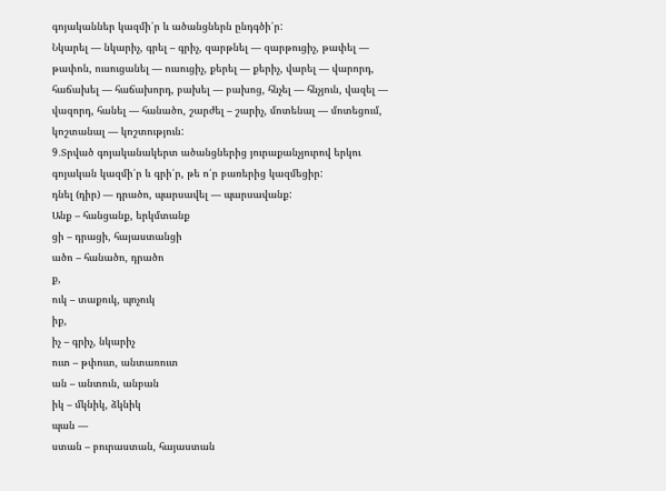գոյականներ կազմի՛ր և ածանցներն ընդգծի՛ր:
Նկարել — նկարիչ, գրել – գրիչ, զարթնել — զարթուցիչ, թափել — թափոն, ուսուցանել — ուսուցիչ, քերել — քերիչ, վարել — վարորդ, հաճախել — հաճախորդ, բախել — բախոց, հնչել — հնչյուն, վազել — վազորդ, հանել — հանածո, շարժել – շարիչ, մոտենալ — մոտեցում, կոշտանալ — կոշտություն:
9․Տրված գոյականակերտ ածանցներից յուրաքանչյուրով երկու գոյական կազմի՛ր և գրի՛ր, թե ո՛ր բառերից կազմեցիր:
դնել (դիր) — դրածո, պարսավել — պարսավանք:
Անք – հանցանք, երկմտանք
ցի – դրացի, հայաստանցի
ածո – հանածո, դրածո
ք,
ուկ – տաքուկ, պոչուկ
իք,
իչ – գրիչ, նկարիչ
ուտ – թփուտ, անտառուտ
ան – անտուն, անբան
իկ – մկնիկ, ձկնիկ
պան —
ստան – բուրաստան, հայաստան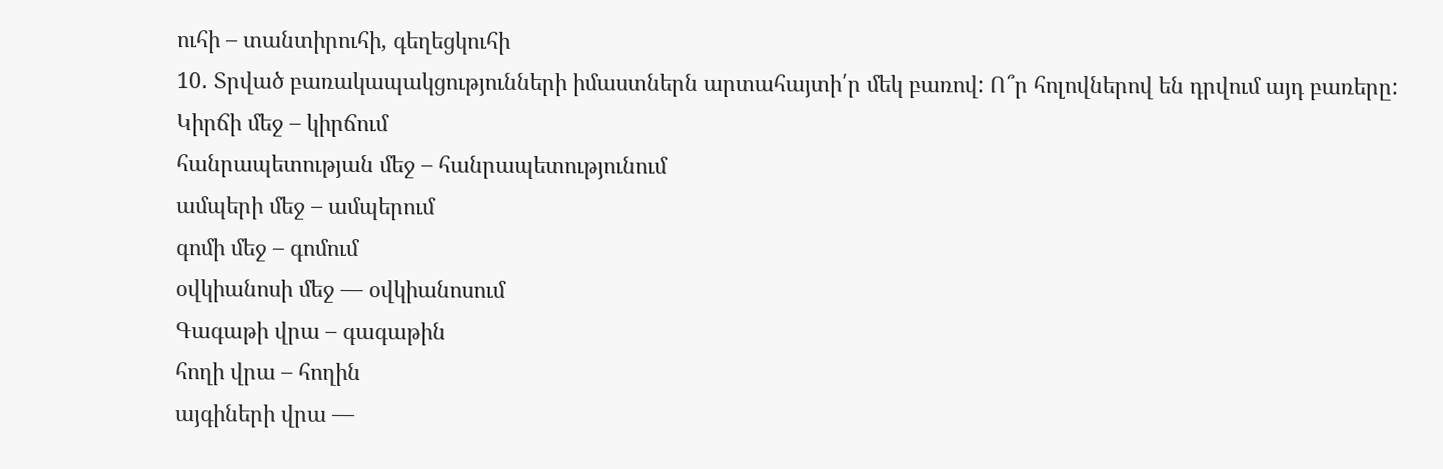ուհի – տանտիրուհի, գեղեցկուհի
10․ Տրված բառակապակցությունների իմաստներն արտահայտի՛ր մեկ բառով: Ո՞ր հոլովներով են դրվում այդ բառերը:
Կիրճի մեջ – կիրճում
հանրապետության մեջ – հանրապետությունում
ամպերի մեջ – ամպերում
գոմի մեջ – գոմում
օվկիանոսի մեջ — օվկիանոսում
Գագաթի վրա – գագաթին
հողի վրա – հողին
այգիների վրա —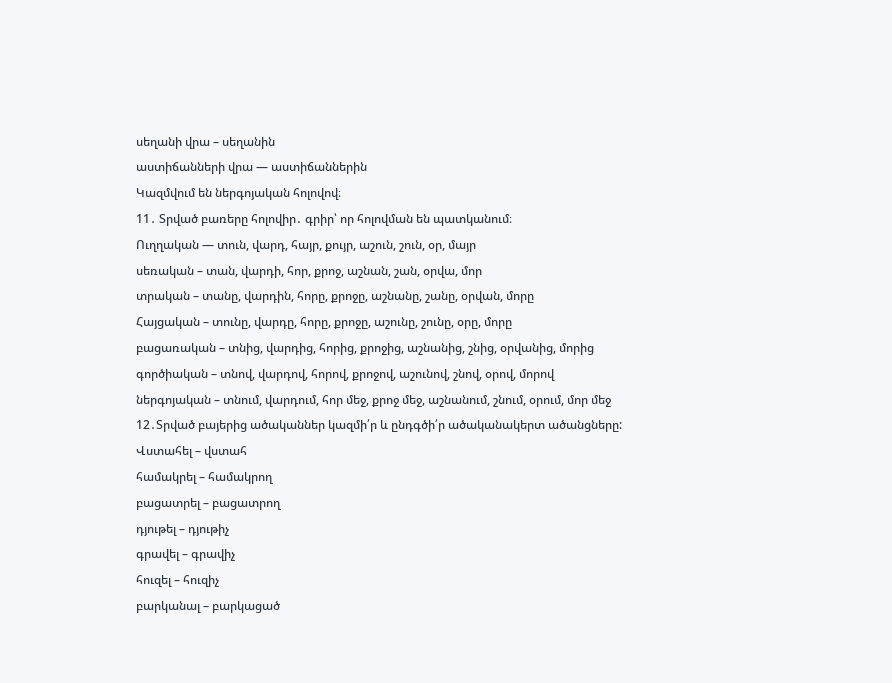սեղանի վրա – սեղանին
աստիճանների վրա — աստիճաններին
Կազմվում են ներգոյական հոլովով։
11․ Տրված բառերը հոլովիր․ գրիր՝ որ հոլովման են պատկանում։
Ուղղական — տուն, վարդ, հայր, քույր, աշուն, շուն, օր, մայր
սեռական – տան, վարդի, հոր, քրոջ, աշնան, շան, օրվա, մոր
տրական – տանը, վարդին, հորը, քրոջը, աշնանը, շանը, օրվան, մորը
Հայցական – տունը, վարդը, հորը, քրոջը, աշունը, շունը, օրը, մորը
բացառական – տնից, վարդից, հորից, քրոջից, աշնանից, շնից, օրվանից, մորից
գործիական – տնով, վարդով, հորով, քրոջով, աշունով, շնով, օրով, մորով
ներգոյական – տնում, վարդում, հոր մեջ, քրոջ մեջ, աշնանում, շնում, օրում, մոր մեջ
12․Տրված բայերից ածականներ կազմի՛ր և ընդգծի՛ր ածականակերտ ածանցները:
Վստահել – վստահ
համակրել – համակրող
բացատրել – բացատրող
դյութել – դյութիչ
գրավել – գրավիչ
հուզել – հուզիչ
բարկանալ – բարկացած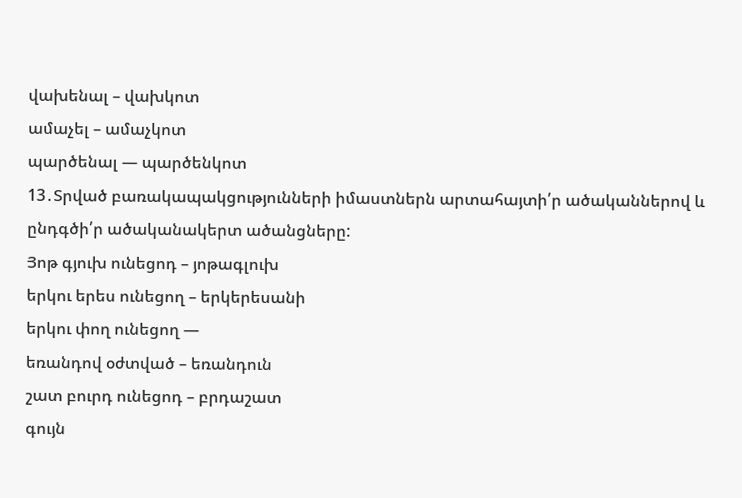վախենալ – վախկոտ
ամաչել – ամաչկոտ
պարծենալ — պարծենկոտ
13․Տրված բառակապակցությունների իմաստներն արտահայտի՛ր ածականներով և ընդգծի՛ր ածականակերտ ածանցները:
Յոթ գյուխ ունեցոդ – յոթագլուխ
երկու երես ունեցող – երկերեսանի
երկու փող ունեցող —
եռանդով օժտված – եռանդուն
շատ բուրդ ունեցոդ – բրդաշատ
գույն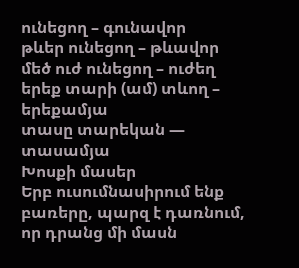ունեցող – գունավոր
թևեր ունեցող – թևավոր
մեծ ուժ ունեցող – ուժեղ
երեք տարի (ամ) տևող – երեքամյա
տասը տարեկան — տասամյա
Խոսքի մասեր
Երբ ուսումնասիրում ենք բառերը, պարզ է դառնում, որ դրանց մի մասն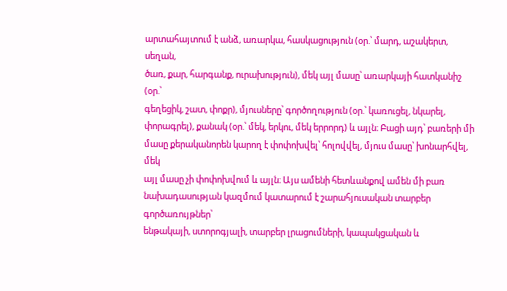արտահայտում է անձ, առարկա, հասկացություն (օր.՝ մարդ, աշակերտ, սեղան,
ծառ, քար, հարգանք, ուրախություն), մեկ այլ մասը՝ առարկայի հատկանիշ (օր.՝
գեղեցիկ, շատ, փոքր), մյուսները՝ գործողություն (օր.՝ կառուցել, նկարել,
փորագրել), քանակ (օր.՝ մեկ, երկու, մեկ երրորդ) և այլն։ Բացի այդ՝ բառերի մի
մասը քերականորեն կարող է փոփոխվել՝ հոլովվել, մյուս մասը՝ խոնարհվել, մեկ
այլ մասը չի փոփոխվում և այլն։ Այս ամենի հետևանքով ամեն մի բառ նախադասության կազմում կատարում է շարահյուսական տարբեր գործառույթներ՝
ենթակայի, ստորոգյալի, տարբեր լրացումների, կապակցական և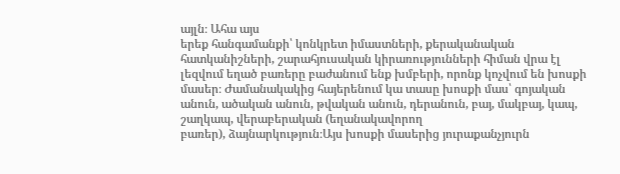այլն։ Ահա այս
երեք հանգամանքի՝ կոնկրետ իմաստների, քերականական հատկանիշների, շարահյուսական կիրառությունների հիման վրա էլ լեզվում եղած բառերը բաժանում ենք խմբերի, որոնք կոչվում են խոսքի մասեր։ Ժամանակակից հայերենում կա տասը խոսքի մաս՝ գոյական անուն, ածական անուն, թվական անուն, դերանուն, բայ, մակբայ, կապ, շաղկապ, վերաբերական (եղանակավորող
բառեր), ձայնարկություն։Այս խոսքի մասերից յուրաքանչյուրն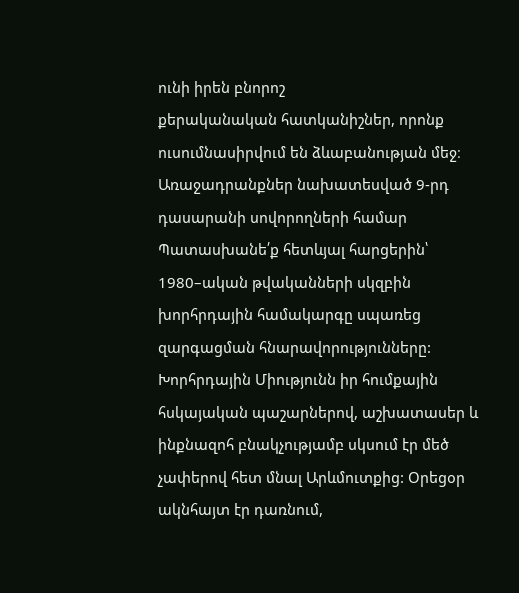ունի իրեն բնորոշ
քերականական հատկանիշներ, որոնք ուսումնասիրվում են ձևաբանության մեջ։
Առաջադրանքներ նախատեսված 9-րդ դասարանի սովորողների համար
Պատասխանե՛ք հետևյալ հարցերին՝
1980–ական թվականների սկզբին խորհրդային համակարգը սպառեց զարգացման հնարավորությունները: Խորհրդային Միությունն իր հումքային հսկայական պաշարներով, աշխատասեր և ինքնազոհ բնակչությամբ սկսում էր մեծ չափերով հետ մնալ Արևմուտքից: Օրեցօր ակնհայտ էր դառնում,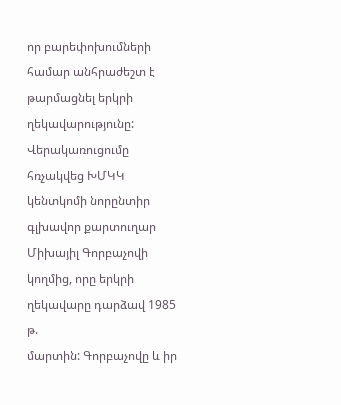որ բարեփոխումների համար անհրաժեշտ է թարմացնել երկրի
ղեկավարությունը: Վերակառուցումը հռչակվեց ԽՄԿԿ կենտկոմի նորընտիր գլխավոր քարտուղար Միխայիլ Գորբաչովի կողմից, որը երկրի ղեկավարը դարձավ 1985 թ.
մարտին: Գորբաչովը և իր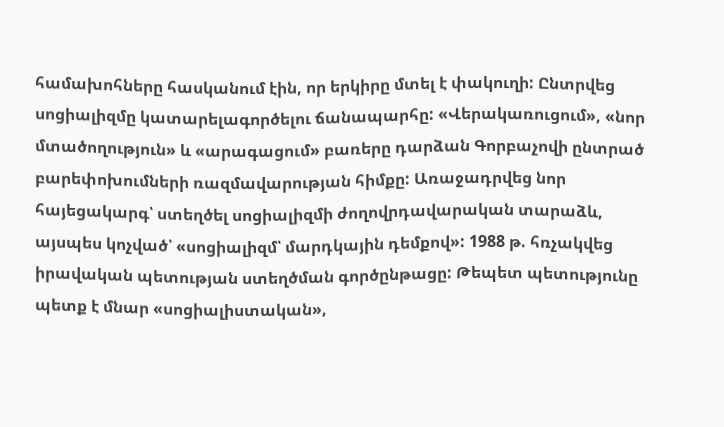համախոհները հասկանում էին, որ երկիրը մտել է փակուղի: Ընտրվեց սոցիալիզմը կատարելագործելու ճանապարհը: «Վերակառուցում», «նոր մտածողություն» և «արագացում» բառերը դարձան Գորբաչովի ընտրած բարեփոխումների ռազմավարության հիմքը: Առաջադրվեց նոր հայեցակարգ՝ ստեղծել սոցիալիզմի ժողովրդավարական տարաձև, այսպես կոչված՝ «սոցիալիզմ՝ մարդկային դեմքով»: 1988 թ. հռչակվեց իրավական պետության ստեղծման գործընթացը: Թեպետ պետությունը պետք է մնար «սոցիալիստական»,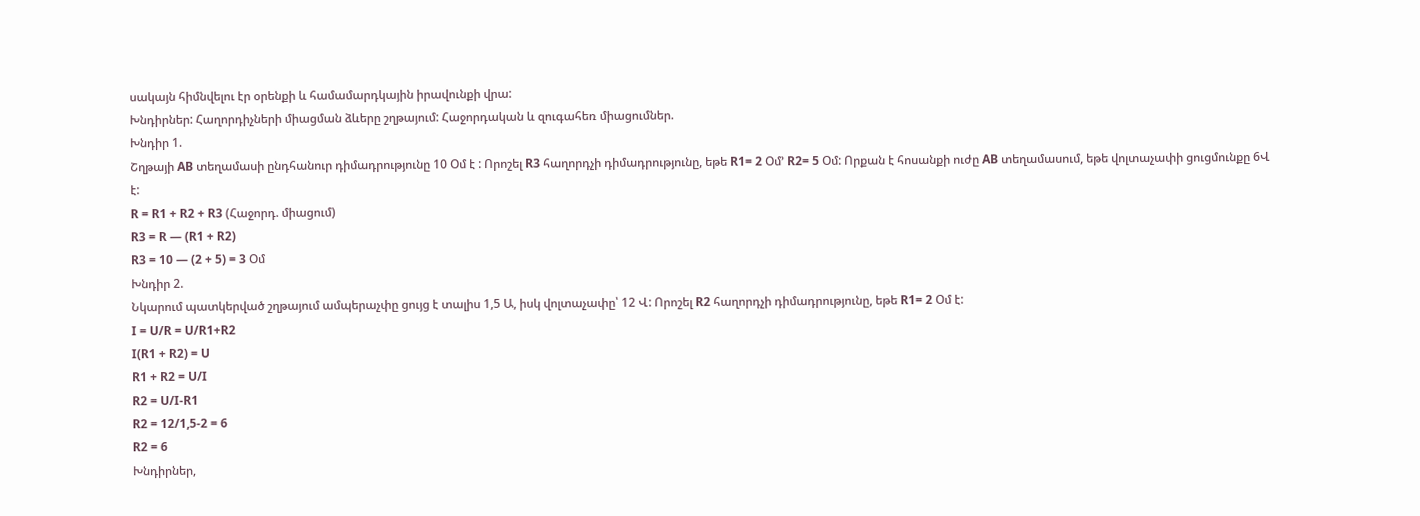սակայն հիմնվելու էր օրենքի և համամարդկային իրավունքի վրա:
Խնդիրներ: Հաղորդիչների միացման ձևերը շղթայում: Հաջորդական և զուգահեռ միացումներ.
Խնդիր 1.
Շղթայի AB տեղամասի ընդհանուր դիմադրությունը 10 Օմ է : Որոշել R3 հաղորդչի դիմադրությունը, եթե R1= 2 Օմ’ R2= 5 Օմ: Որքան է հոսանքի ուժը AB տեղամասում, եթե վոլտաչափի ցուցմունքը 6Վ է:
R = R1 + R2 + R3 (Հաջորդ. միացում)
R3 = R — (R1 + R2)
R3 = 10 — (2 + 5) = 3 Օմ
Խնդիր 2.
Նկարում պատկերված շղթայում ամպերաչփը ցույց է տալիս 1,5 Ա, իսկ վոլտաչափը՝ 12 Վ: Որոշել R2 հաղորդչի դիմադրությունը, եթե R1= 2 Օմ է:
I = U/R = U/R1+R2
I(R1 + R2) = U
R1 + R2 = U/I
R2 = U/I-R1
R2 = 12/1,5-2 = 6
R2 = 6
Խնդիրներ,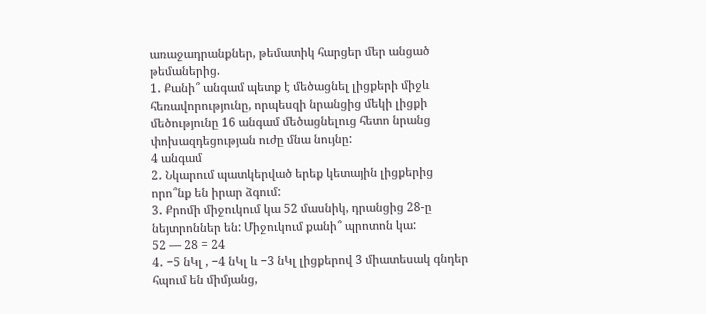առաջադրանքներ, թեմատիկ հարցեր մեր անցած թեմաներից.
1․ Քանի՞ անգամ պետք է մեծացնել լիցքերի միջև հեռավորությունը, որպեսզի նրանցից մեկի լիցքի մեծությունը 16 անգամ մեծացնելուց հետո նրանց փոխազդեցության ուժը մնա նույնը:
4 անգամ
2․ Նկարում պատկերված երեք կետային լիցքերից որո՞նք են իրար ձգում:
3․ Քրոմի միջուկում կա 52 մասնիկ, դրանցից 28-ը նեյտրոններ են: Միջուկում քանի՞ պրոտոն կա:
52 — 28 = 24
4․ −5 նԿլ , −4 նԿլ և −3 նԿլ լիցքերով 3 միատեսակ գնդեր հպում են միմյանց,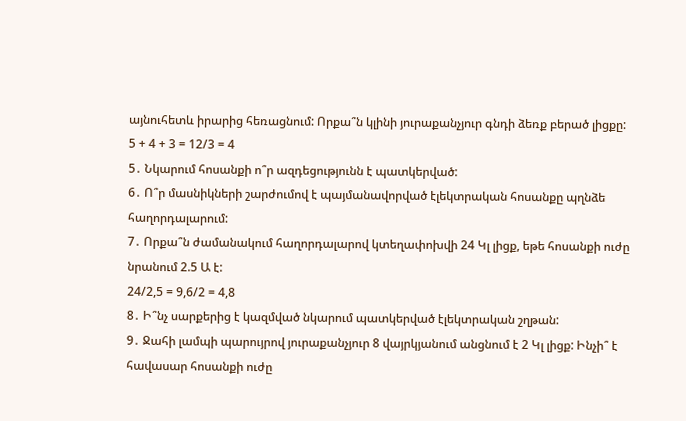այնուհետև իրարից հեռացնում: Որքա՞ն կլինի յուրաքանչյուր գնդի ձեռք բերած լիցքը:
5 + 4 + 3 = 12/3 = 4
5․ Նկարում հոսանքի ո՞ր ազդեցությունն է պատկերված:
6․ Ո՞ր մասնիկների շարժումով է պայմանավորված էլեկտրական հոսանքը պղնձե հաղորդալարում:
7․ Որքա՞ն ժամանակում հաղորդալարով կտեղափոխվի 24 Կլ լիցք, եթե հոսանքի ուժը նրանում 2.5 Ա է:
24/2,5 = 9,6/2 = 4,8
8․ Ի՞նչ սարքերից է կազմված նկարում պատկերված էլեկտրական շղթան:
9․ Ջահի լամպի պարույրով յուրաքանչյուր 8 վայրկյանում անցնում է 2 Կլ լիցք: Ինչի՞ է հավասար հոսանքի ուժը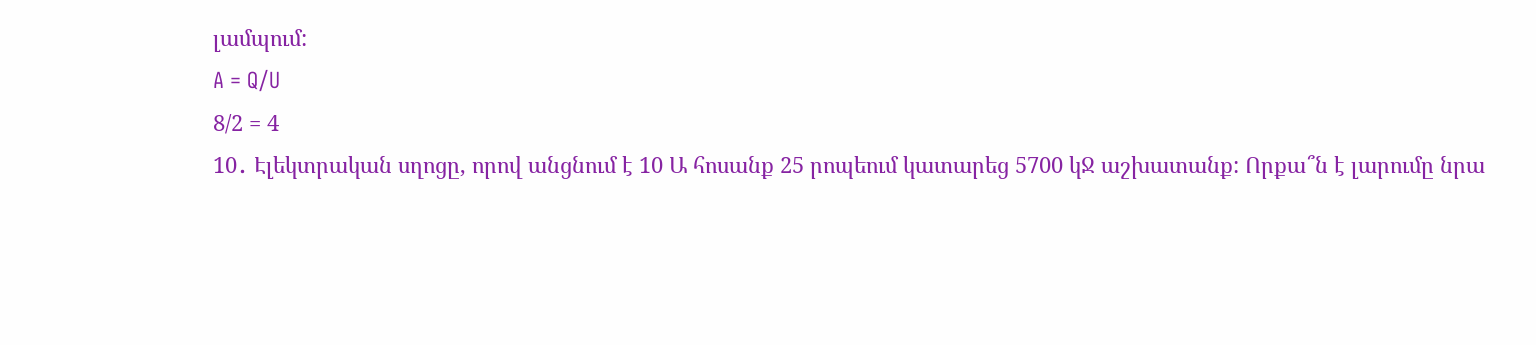լամպում:
A = Q/U
8/2 = 4
10․ Էլեկտրական սղոցը, որով անցնում է 10 Ա հոսանք 25 րոպեում կատարեց 5700 կՋ աշխատանք: Որքա՞ն է լարումը նրա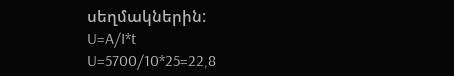սեղմակներին:
U=A/I*t
U=5700/10*25=22,8